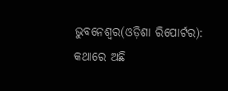ଭୁବନେଶ୍ୱର(ଓଡ଼ିଶା ରିପୋର୍ଟର): କଥାରେ ଅଛି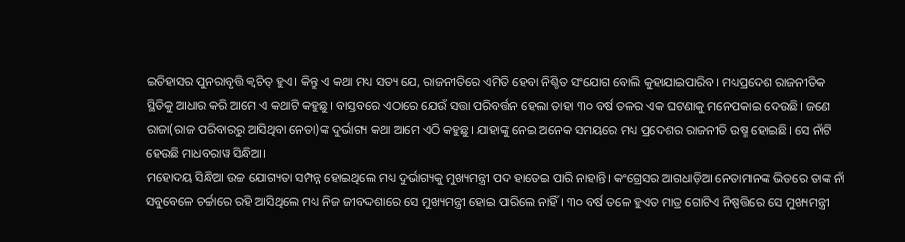ଇତିହାସର ପୁନରାବୃତ୍ତି କ୍ୱଚିତ୍ ହୁଏ। କିନ୍ତୁ ଏ କଥା ମଧ୍ୟ ସତ୍ୟ ଯେ, ରାଜନୀତିରେ ଏମିତି ହେବା ନିଶ୍ଚିତ ସଂଯୋଗ ବୋଲି କୁହାଯାଇପାରିବ। ମଧ୍ୟପ୍ରଦେଶ ରାଜନୀତିକ ସ୍ଥିତିକୁ ଆଧାର କରି ଆମେ ଏ କଥାଟି କହୁଛୁ। ବାସ୍ତବରେ ଏଠାରେ ଯେଉଁ ସତ୍ତା ପରିବର୍ତ୍ତନ ହେଲା ତାହା ୩୦ ବର୍ଷ ତଳର ଏକ ଘଟଣାକୁ ମନେପକାଇ ଦେଉଛି। ଜଣେ ରାଜା(ରାଜ ପରିବାରରୁ ଆସିଥିବା ନେତା)ଙ୍କ ଦୁର୍ଭାଗ୍ୟ କଥା ଆମେ ଏଠି କହୁଛୁ। ଯାହାଙ୍କୁ ନେଇ ଅନେକ ସମୟରେ ମଧ୍ୟ ପ୍ରଦେଶର ରାଜନୀତି ଉଷ୍ମ ହୋଇଛି। ସେ ନାଁଟି ହେଉଛି ମାଧବରାୱ ସିନ୍ଧିଆ।
ମହୋଦୟ ସିନ୍ଧିଆ ଉଚ୍ଚ ଯୋଗ୍ୟତା ସମ୍ପନ୍ନ ହୋଇଥିଲେ ମଧ୍ୟ ଦୁର୍ଭାଗ୍ୟକୁ ମୁଖ୍ୟମନ୍ତ୍ରୀ ପଦ ହାତେଇ ପାରି ନାହାନ୍ତି। କଂଗ୍ରେସର ଆଗଧାଡ଼ିଆ ନେତାମାନଙ୍କ ଭିତରେ ତାଙ୍କ ନାଁ ସବୁବେଳେ ଚର୍ଚ୍ଚାରେ ରହି ଆସିଥିଲେ ମଧ୍ୟ ନିଜ ଜୀବଦ୍ଦଶାରେ ସେ ମୁଖ୍ୟମନ୍ତ୍ରୀ ହୋଇ ପାରିଲେ ନାହିଁ । ୩୦ ବର୍ଷ ତଳେ ହୁଏତ ମାତ୍ର ଗୋଟିଏ ନିଷ୍ପତ୍ତିରେ ସେ ମୁଖ୍ୟମନ୍ତ୍ରୀ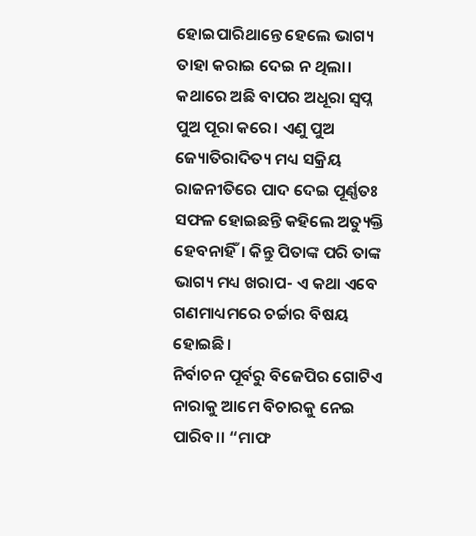ହୋଇପାରିଥାନ୍ତେ ହେଲେ ଭାଗ୍ୟ ତାହା କରାଇ ଦେଇ ନ ଥିଲା।
କଥାରେ ଅଛି ବାପର ଅଧୂରା ସ୍ୱପ୍ନ ପୁଅ ପୂରା କରେ। ଏଣୁ ପୁଅ ଜ୍ୟୋତିରାଦିତ୍ୟ ମଧ୍ୟ ସକ୍ରିୟ ରାଜନୀତିରେ ପାଦ ଦେଇ ପୂର୍ଣ୍ଣତଃ ସଫଳ ହୋଇଛନ୍ତି କହିଲେ ଅତ୍ୟୁକ୍ତି ହେବନାହିଁ। କିନ୍ତୁ ପିତାଙ୍କ ପରି ତାଙ୍କ ଭାଗ୍ୟ ମଧ୍ୟ ଖରାପ- ଏ କଥା ଏବେ ଗଣମାଧ୍ୟମରେ ଚର୍ଚ୍ଚାର ବିଷୟ ହୋଇଛି।
ନିର୍ବାଚନ ପୂର୍ବରୁ ବିଜେପିର ଗୋଟିଏ ନାରାକୁ ଆମେ ବିଚାରକୁ ନେଇ ପାରିବ।। “ମାଫ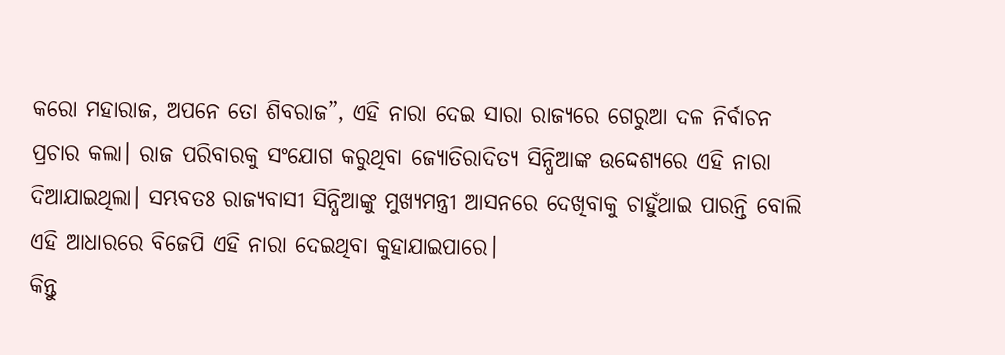କରୋ ମହାରାଜ, ଅପନେ ତୋ ଶିବରାଜ”, ଏହି ନାରା ଦେଇ ସାରା ରାଜ୍ୟରେ ଗେରୁଆ ଦଳ ନିର୍ବାଚନ ପ୍ରଚାର କଲା। ରାଜ ପରିବାରକୁ ସଂଯୋଗ କରୁଥିବା ଜ୍ୟୋତିରାଦିତ୍ୟ ସିନ୍ଧିଆଙ୍କ ଉଦ୍ଦେଶ୍ୟରେ ଏହି ନାରା ଦିଆଯାଇଥିଲା। ସମ୍ଭବତଃ ରାଜ୍ୟବାସୀ ସିନ୍ଧିଆଙ୍କୁ ମୁଖ୍ୟମନ୍ତ୍ରୀ ଆସନରେ ଦେଖିବାକୁ ଚାହୁଁଥାଇ ପାରନ୍ତି ବୋଲି ଏହି ଆଧାରରେ ବିଜେପି ଏହି ନାରା ଦେଇଥିବା କୁହାଯାଇପାରେ।
କିନ୍ତୁ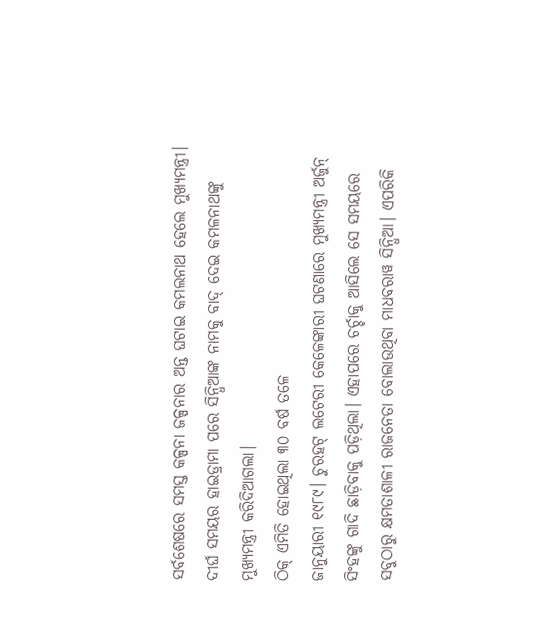ସର୍ବଶେଷରେ ସମସ୍ତ କଳ୍ପନା ଜଳ୍ପନାର ଅନ୍ତ ଘଟାଇ କମଲନାଥ ହେଲେ ମୁଖ୍ୟମନ୍ତ୍ରୀ। ଦୀର୍ଘ ସମୟର ହାଇଡ୍ରାମା ପରେ ସିନ୍ଧିଆଙ୍କ ନାମକୁ ବାଦ୍ ଦେଇ କମଳନାଥଙ୍କୁ ମୁଖ୍ୟମନ୍ତ୍ରୀ କରିଦିଆଗଲା।
ଠିକ୍ ଏମିତି ହୋଇଥିଲା ୩୦ ବର୍ଷ ତଳେ
ଜାନୁୟାରୀ ୧୯୮୯। ଚୁରହଟ୍ ଲଟେରୀ କେଳେଙ୍କାରୀ ଘଟଣାରେ ମୁଖ୍ୟମନ୍ତ୍ରୀ ଅର୍ଜୁନ୍ ସିଂହଙ୍କୁ ଗାଦି ଛାଡ଼ିବାକୁ ପଡ଼ିଥିଲା। ଏହାପରେ ଚର୍ଚ୍ଚାକୁ ଆସିଲେ ସେ ସମୟରେ ସବୁଠାରୁ କ୍ଷମତାଶାଳୀ ରାଜନେତା ବୋଲାଉଥିବା ମାଧବରାୱ ସିନ୍ଧିଆ। ଏପରିକି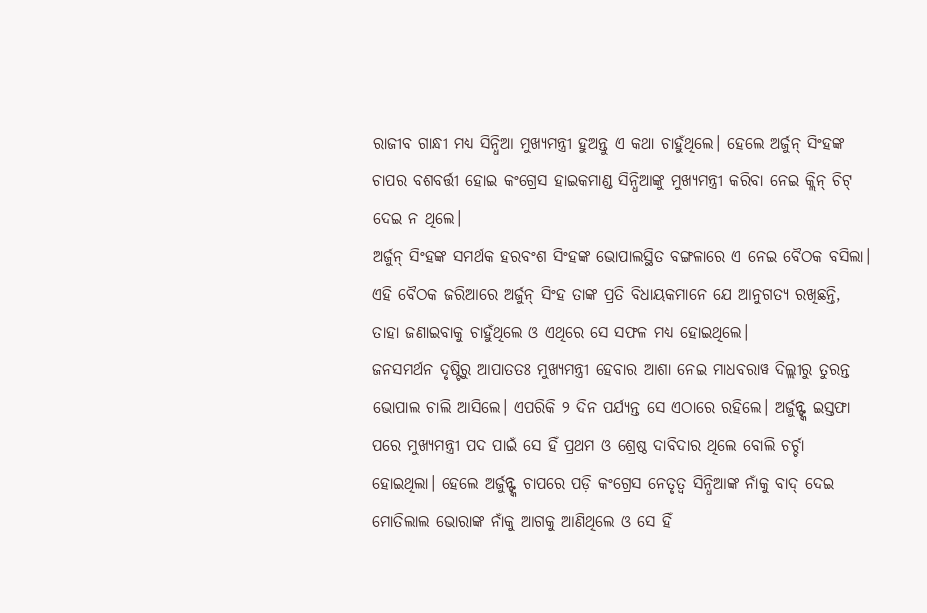ରାଜୀବ ଗାନ୍ଧୀ ମଧ୍ୟ ସିନ୍ଧିଆ ମୁଖ୍ୟମନ୍ତ୍ରୀ ହୁଅନ୍ତୁ ଏ କଥା ଚାହୁଁଥିଲେ। ହେଲେ ଅର୍ଜୁନ୍ ସିଂହଙ୍କ ଚାପର ବଶବର୍ତ୍ତୀ ହୋଇ କଂଗ୍ରେସ ହାଇକମାଣ୍ଡ ସିନ୍ଧିଆଙ୍କୁ ମୁଖ୍ୟମନ୍ତ୍ରୀ କରିବା ନେଇ କ୍ଲିନ୍ ଚିଟ୍ ଦେଇ ନ ଥିଲେ।
ଅର୍ଜୁନ୍ ସିଂହଙ୍କ ସମର୍ଥକ ହରବଂଶ ସିଂହଙ୍କ ଭୋପାଲସ୍ଥିତ ବଙ୍ଗଳାରେ ଏ ନେଇ ବୈଠକ ବସିଲା। ଏହି ବୈଠକ ଜରିଆରେ ଅର୍ଜୁନ୍ ସିଂହ ତାଙ୍କ ପ୍ରତି ବିଧାୟକମାନେ ଯେ ଆନୁଗତ୍ୟ ରଖିଛନ୍ତି, ତାହା ଜଣାଇବାକୁ ଚାହୁଁଥିଲେ ଓ ଏଥିରେ ସେ ସଫଳ ମଧ୍ୟ ହୋଇଥିଲେ।
ଜନସମର୍ଥନ ଦୃଷ୍ଟିରୁ ଆପାତତଃ ମୁଖ୍ୟମନ୍ତ୍ରୀ ହେବାର ଆଶା ନେଇ ମାଧବରାୱ ଦିଲ୍ଲୀରୁ ତୁରନ୍ତ ଭୋପାଲ ଚାଲି ଆସିଲେ। ଏପରିକି ୨ ଦିନ ପର୍ଯ୍ୟନ୍ତ ସେ ଏଠାରେ ରହିଲେ। ଅର୍ଜୁନ୍ଙ୍କ ଇସ୍ତଫା ପରେ ମୁଖ୍ୟମନ୍ତ୍ରୀ ପଦ ପାଇଁ ସେ ହିଁ ପ୍ରଥମ ଓ ଶ୍ରେଷ୍ଠ ଦାବିଦାର ଥିଲେ ବୋଲି ଚର୍ଚ୍ଚା ହୋଇଥିଲା। ହେଲେ ଅର୍ଜୁନ୍ଙ୍କ ଚାପରେ ପଡ଼ି କଂଗ୍ରେସ ନେତୃତ୍ୱ ସିନ୍ଧିଆଙ୍କ ନାଁକୁ ବାଦ୍ ଦେଇ ମୋତିଲାଲ ଭୋରାଙ୍କ ନାଁକୁ ଆଗକୁ ଆଣିଥିଲେ ଓ ସେ ହିଁ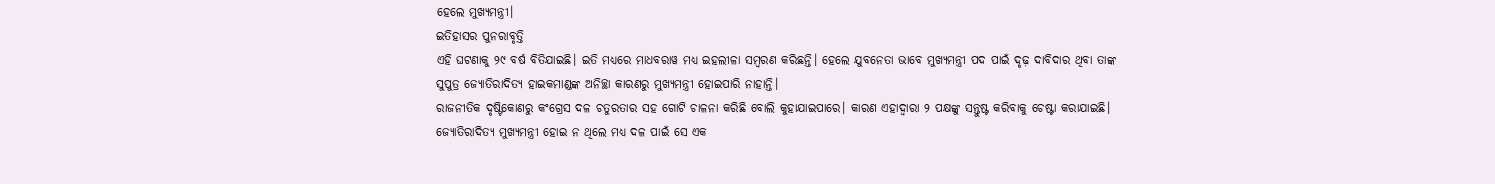ହେଲେ ମୁଖ୍ୟମନ୍ତ୍ରୀ।
ଇତିହାସର ପୁନରାବୃତ୍ତି
ଏହି ଘଟଣାକୁ ୨୯ ବର୍ଷ ବିତିଯାଇଛି। ଇତି ମଧ୍ୟରେ ମାଧବରାୱ ମଧ୍ୟ ଇହଲୀଳା ସମ୍ବରଣ କରିଛନ୍ତି। ହେଲେ ଯୁବନେତା ଭାବେ ମୁଖ୍ୟମନ୍ତ୍ରୀ ପଦ ପାଇଁ ଦୃଢ଼ ଦାବିଦାର ଥିବା ତାଙ୍କ ସୁପୁତ୍ର ଜ୍ୟୋତିରାଦିତ୍ୟ ହାଇକମାଣ୍ଡଙ୍କ ଅନିଚ୍ଛା କାରଣରୁ ମୁଖ୍ୟମନ୍ତ୍ରୀ ହୋଇପାରି ନାହାନ୍ତି।
ରାଜନୀତିକ ଦୃଷ୍ଟିକୋଣରୁ କଂଗ୍ରେସ ଦଳ ଚତୁରତାର ସହ ଗୋଟି ଚାଳନା କରିଛି ବୋଲି କୁହାଯାଇପାରେ। କାରଣ ଏହାଦ୍ୱାରା ୨ ପକ୍ଷଙ୍କୁ ସନ୍ତୁଷ୍ଟ କରିବାକୁ ଚେଷ୍ଟା କରାଯାଇଛି। ଜ୍ୟୋତିରାଦିତ୍ୟ ମୁଖ୍ୟମନ୍ତ୍ରୀ ହୋଇ ନ ଥିଲେ ମଧ୍ୟ ଦଳ ପାଇଁ ସେ ଏକ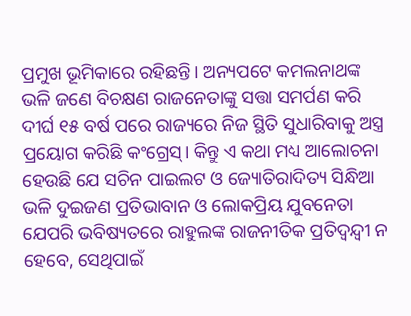ପ୍ରମୁଖ ଭୂମିକାରେ ରହିଛନ୍ତି। ଅନ୍ୟପଟେ କମଲନାଥଙ୍କ ଭଳି ଜଣେ ବିଚକ୍ଷଣ ରାଜନେତାଙ୍କୁ ସତ୍ତା ସମର୍ପଣ କରି ଦୀର୍ଘ ୧୫ ବର୍ଷ ପରେ ରାଜ୍ୟରେ ନିଜ ସ୍ଥିତି ସୁଧାରିବାକୁ ଅସ୍ତ୍ର ପ୍ରୟୋଗ କରିଛି କଂଗ୍ରେସ୍। କିନ୍ତୁ ଏ କଥା ମଧ୍ୟ ଆଲୋଚନା ହେଉଛି ଯେ ସଚିନ ପାଇଲଟ ଓ ଜ୍ୟୋତିରାଦିତ୍ୟ ସିନ୍ଧିଆ ଭଳି ଦୁଇଜଣ ପ୍ରତିଭାବାନ ଓ ଲୋକପ୍ରିୟ ଯୁବନେତା ଯେପରି ଭବିଷ୍ୟତରେ ରାହୁଲଙ୍କ ରାଜନୀତିକ ପ୍ରତିଦ୍ୱନ୍ଦ୍ୱୀ ନ ହେବେ, ସେଥିପାଇଁ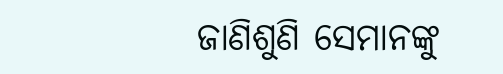ଜାଣିଶୁଣି ସେମାନଙ୍କୁ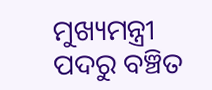ମୁଖ୍ୟମନ୍ତ୍ରୀ ପଦରୁ ବଞ୍ଚିତ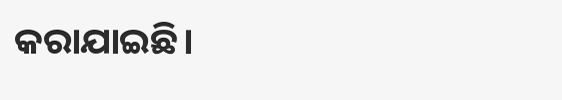କରାଯାଇଛି।